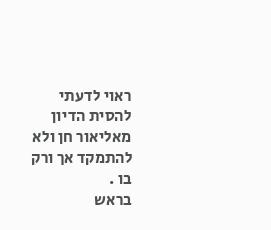ראוי לדעתי להסית הדיון מאליאור חן ולא להתמקד אך ורק בו .
בראש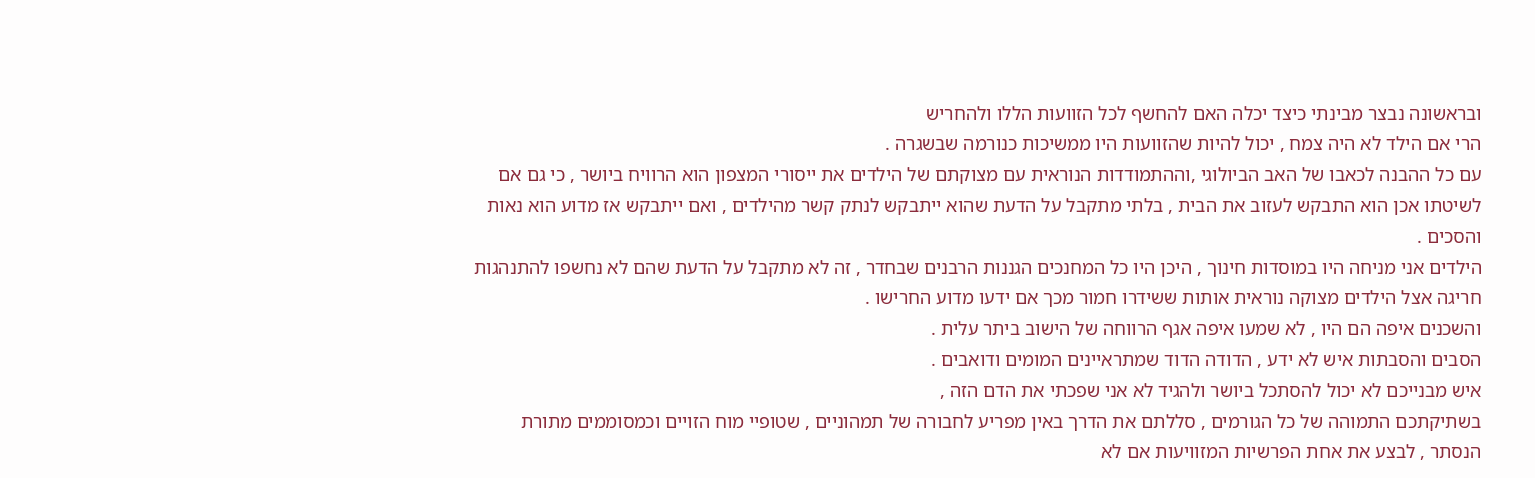ובראשונה נבצר מבינתי כיצד יכלה האם להחשף לכל הזוועות הללו ולהחריש
הרי אם הילד לא היה צמח , יכול להיות שהזוועות היו ממשיכות כנורמה שבשגרה .
עם כל ההבנה לכאבו של האב הביולוגי ,וההתמודדות הנוראית עם מצוקתם של הילדים את ייסורי המצפון הוא הרוויח ביושר , כי גם אם לשיטתו אכן הוא התבקש לעזוב את הבית , בלתי מתקבל על הדעת שהוא ייתבקש לנתק קשר מהילדים , ואם ייתבקש אז מדוע הוא נאות והסכים .
הילדים אני מניחה היו במוסדות חינוך , היכן היו כל המחנכים הגננות הרבנים שבחדר , זה לא מתקבל על הדעת שהם לא נחשפו להתנהגות חריגה אצל הילדים מצוקה נוראית אותות ששידרו חמור מכך אם ידעו מדוע החרישו .
והשכנים איפה הם היו , לא שמעו איפה אגף הרווחה של הישוב ביתר עלית .
הסבים והסבתות איש לא ידע , הדודה הדוד שמתראיינים המומים ודואבים .
איש מבנייכם לא יכול להסתכל ביושר ולהגיד לא אני שפכתי את הדם הזה ,
בשתיקתכם התמוהה של כל הגורמים , סללתם את הדרך באין מפריע לחבורה של תמהוניים , שטופיי מוח הזויים וכמסוממים מתורת הנסתר , לבצע את אחת הפרשיות המזוויעות אם לא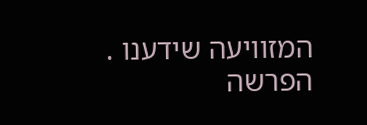המזוויעה שידענו .
הפרשה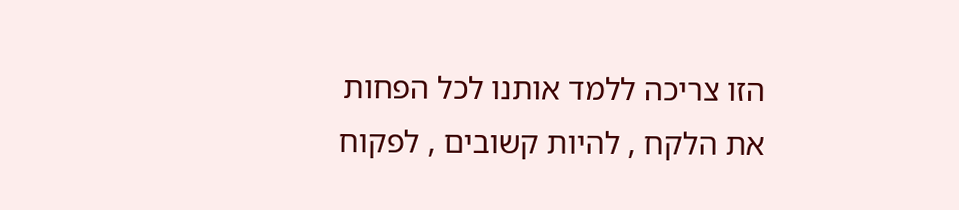הזו צריכה ללמד אותנו לכל הפחות את הלקח , להיות קשובים , לפקוח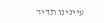עיינינו תדיר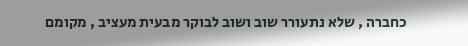כחברה , שלא נתעורר שוב ושוב לבוקר מבעית מעציב , מקומם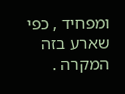ומפחיד , כפי שארע בזה המקרה .